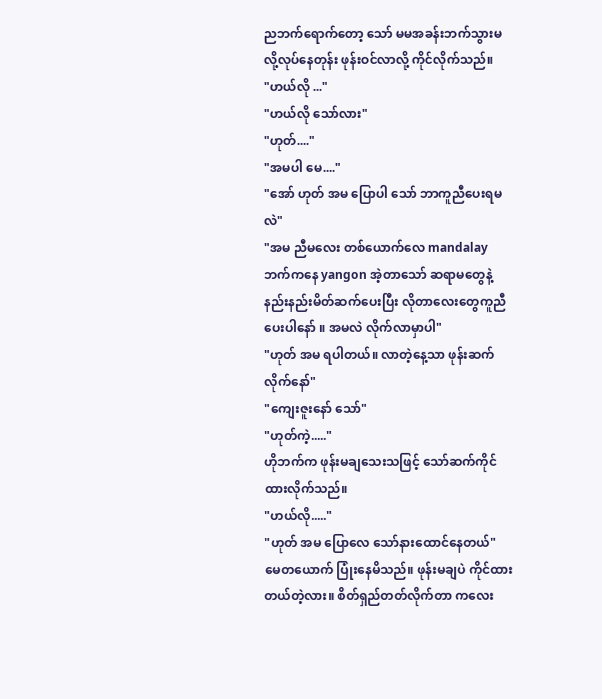ညဘက်ရောက်တော့ သော် မမအခန်းဘက်သွားမလို့လုပ်နေတုန်း ဖုန်းဝင်လာလို့ ကိုင်လိုက်သည်။
"ဟယ်လို ..."
"ဟယ်လို သော်လား"
"ဟုတ်...."
"အမပါ မေ...."
"အော် ဟုတ် အမ ပြောပါ သော် ဘာကူညီပေးရမလဲ"
"အမ ညီမလေး တစ်ယောက်လေ mandalayဘက်ကနေ yangon အဲ့တာသော် ဆရာမတွေနဲ့ နည်းနည်းမိတ်ဆက်ပေးပြီး လိုတာလေးတွေကူညီပေးပါနော် ။ အမလဲ လိုက်လာမှာပါ"
"ဟုတ် အမ ရပါတယ်။ လာတဲ့နေ့သာ ဖုန်းဆက်လိုက်နော်"
"ကျေးဇူးနော် သော်"
"ဟုတ်ကဲ့....."
ဟိုဘက်က ဖုန်းမချသေးသဖြင့် သော်ဆက်ကိုင်ထားလိုက်သည်။
"ဟယ်လို....."
"ဟုတ် အမ ပြောလေ သော်နားထောင်နေတယ်"
မေတယောက် ပြုံးနေမိသည်။ ဖုန်းမချပဲ ကိုင်ထားတယ်တဲ့လား။ စိတ်ရှည်တတ်လိုက်တာ ကလေး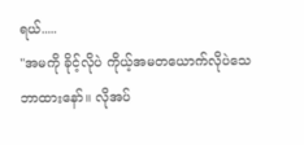ရယ်.....
"အမကို ခိုင့်လိုပဲ ကိုယ့်အမတယောက်လိုပဲသေဘာထားနော်။ လိုအပ်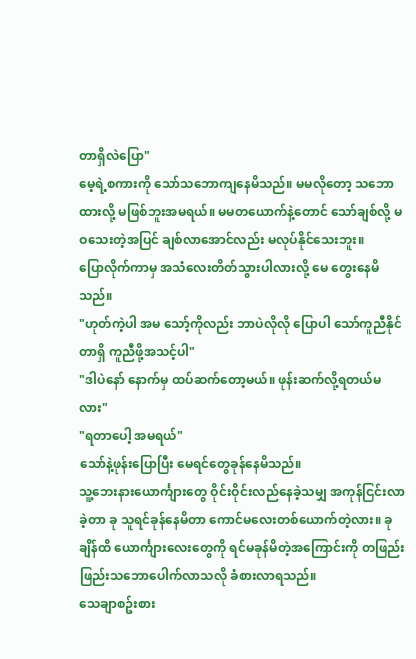တာရှိလဲပြော"
မေ့ရဲ့စကားကို သော်သဘောကျနေမိသည်။ မမလိုတော့ သဘောထားလို့ မဖြစ်ဘူးအမရယ်။ မမတယောက်နဲ့တောင် သော်ချစ်လို့ မဝသေးတဲ့အပြင် ချစ်လာအောင်လည်း မလုပ်နိုင်သေးဘူး။
ပြောလိုက်ကာမှ အသံလေးတိတ်သွားပါလားလို့ မေ တွေးနေမိသည်။
"ဟုတ်ကဲ့ပါ အမ သော့်ကိုလည်း ဘာပဲလိုလို ပြောပါ သော်ကူညီနိုင်တာရှိ ကူညီဖို့အသင့်ပါ"
"ဒါပဲနော် နောက်မှ ထပ်ဆက်တော့မယ်။ ဖုန်းဆက်လို့ရတယ်မလား"
"ရတာပေါ့ အမရယ်"
သော်နဲ့ဖုန်းပြောပြီး မေရင်တွေခုန်နေမိသည်။
သူ့ဘေးနားယောင်္ကျားတွေ ဝိုင်းဝိုင်းလည်နေခဲ့သမျှ အကုန်ငြင်းလာခဲ့တာ ခု သူရင်ခုန်နေမိတာ ကောင်မလေးတစ်ယောက်တဲ့လား။ ခုချိန်ထိ ယောင်္ကျားလေးတွေကို ရင်မခုန်မိတဲ့အကြောင်းကို တဖြည်းဖြည်းသဘောပေါက်လာသလို ခံစားလာရသည်။
သေချာစဥ်းစား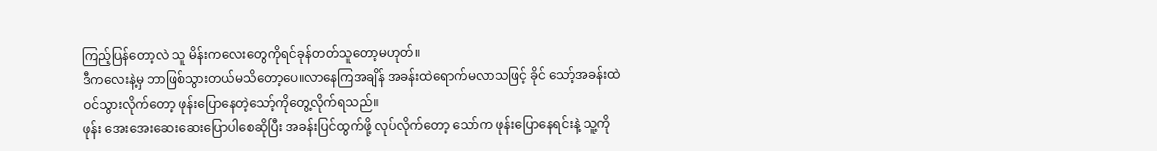ကြည့်ပြန်တော့လဲ သူ မိန်းကလေးတွေကိုရင်ခုန်တတ်သူတော့မဟုတ်။
ဒီကလေးနဲ့မှ ဘာဖြစ်သွားတယ်မသိတော့ပေ။လာနေကြအချိန် အခန်းထဲရောက်မလာသဖြင့် ခိုင် သော့်အခန်းထဲဝင်သွားလိုက်တော့ ဖုန်းပြောနေတဲ့သော့်ကိုတွေ့လိုက်ရသည်။
ဖုန်း အေးအေးဆေးဆေးပြောပါစေဆိုပြီး အခန်းပြင်ထွက်ဖို့ လုပ်လိုက်တော့ သော်က ဖုန်းပြောနေရင်းနဲ့ သူ့ကို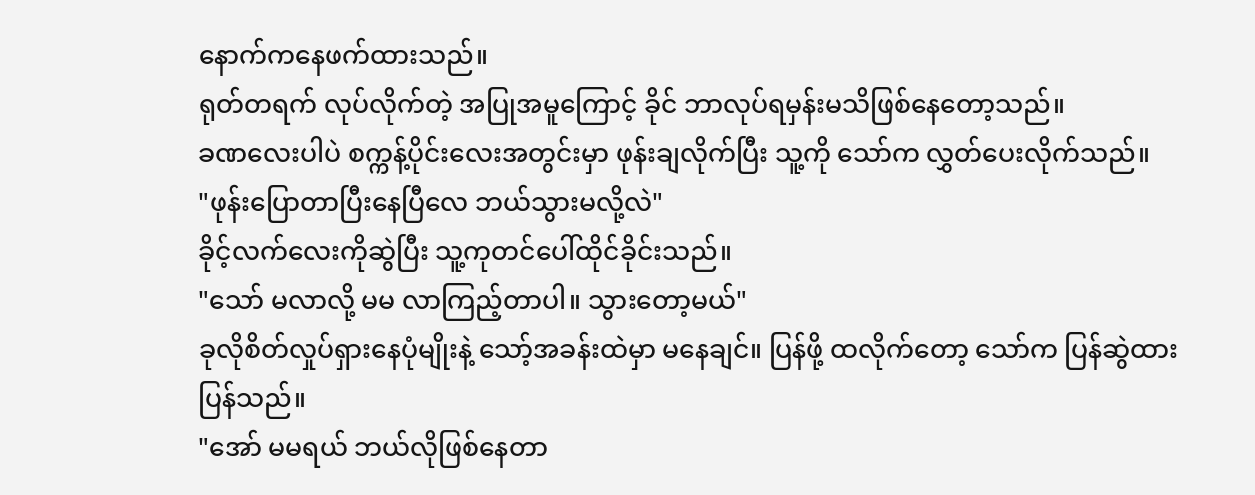နောက်ကနေဖက်ထားသည်။
ရုတ်တရက် လုပ်လိုက်တဲ့ အပြုအမူကြောင့် ခိုင် ဘာလုပ်ရမှန်းမသိဖြစ်နေတော့သည်။
ခဏလေးပါပဲ စက္ကန့်ပိုင်းလေးအတွင်းမှာ ဖုန်းချလိုက်ပြီး သူ့ကို သော်က လွှတ်ပေးလိုက်သည်။
"ဖုန်းပြောတာပြီးနေပြီလေ ဘယ်သွားမလို့လဲ"
ခိုင့်လက်လေးကိုဆွဲပြီး သူ့ကုတင်ပေါ်ထိုင်ခိုင်းသည်။
"သော် မလာလို့ မမ လာကြည့်တာပါ။ သွားတော့မယ်"
ခုလိုစိတ်လှုပ်ရှားနေပုံမျိုးနဲ့ သော့်အခန်းထဲမှာ မနေချင်။ ပြန်ဖို့ ထလိုက်တော့ သော်က ပြန်ဆွဲထားပြန်သည်။
"အော် မမရယ် ဘယ်လိုဖြစ်နေတာ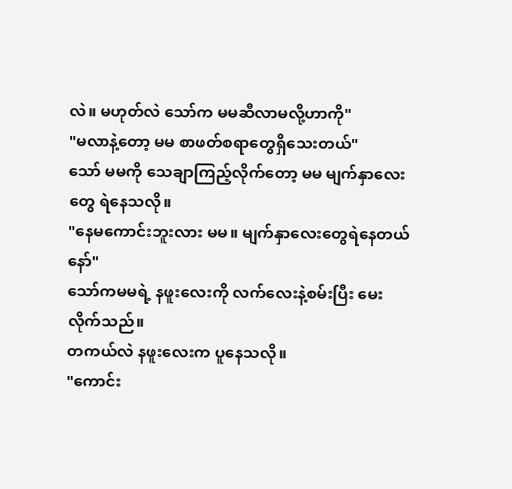လဲ။ မဟုတ်လဲ သော်က မမဆီလာမလို့ဟာကို"
"မလာနဲ့တော့ မမ စာဖတ်စရာတွေရှိသေးတယ်"
သော် မမကို သေချာကြည့်လိုက်တော့ မမ မျက်နှာလေးတွေ ရဲနေသလို။
"နေမကောင်းဘူးလား မမ။ မျက်နှာလေးတွေရဲနေတယ်နော်"
သော်ကမမရဲ့ နဖူးလေးကို လက်လေးနဲ့စမ်းပြီး မေးလိုက်သည်။
တကယ်လဲ နဖူးလေးက ပူနေသလို။
"ကောင်း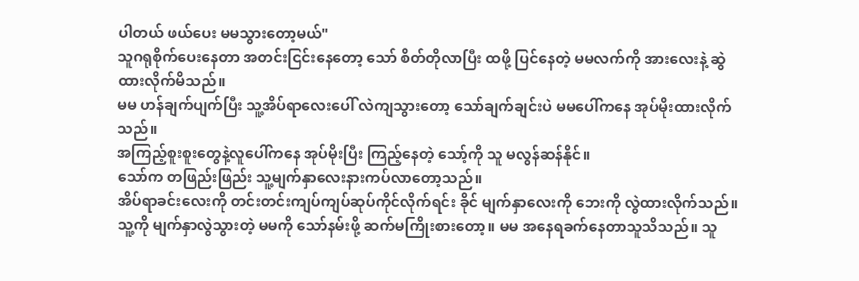ပါတယ် ဖယ်ပေး မမသွားတော့မယ်"
သူဂရုစိုက်ပေးနေတာ အတင်းငြင်းနေတော့ သော် စိတ်တိုလာပြီး ထဖို့ ပြင်နေတဲ့ မမလက်ကို အားလေးနဲ့ ဆွဲထားလိုက်မိသည်။
မမ ဟန်ချက်ပျက်ပြီး သူ့အိပ်ရာလေးပေါ် လဲကျသွားတော့ သော်ချက်ချင်းပဲ မမပေါ်ကနေ အုပ်မိုးထားလိုက်သည်။
အကြည့်စူးစူးတွေနဲ့လူပေါ်ကနေ အုပ်မိုးပြီး ကြည့်နေတဲ့ သော့်ကို သူ မလွန်ဆန်နိုင်။
သော်က တဖြည်းဖြည်း သူ့မျက်နှာလေးနားကပ်လာတော့သည်။
အိပ်ရာခင်းလေးကို တင်းတင်းကျပ်ကျပ်ဆုပ်ကိုင်လိုက်ရင်း ခိုင် မျက်နှာလေးကို ဘေးကို လွဲထားလိုက်သည်။
သူ့ကို မျက်နှာလွဲသွားတဲ့ မမကို သော်နမ်းဖို့ ဆက်မကြိုးစားတော့။ မမ အနေရခက်နေတာသူသိသည်။ သူ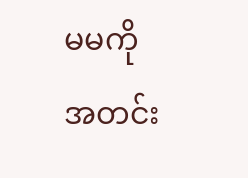မမကို အတင်း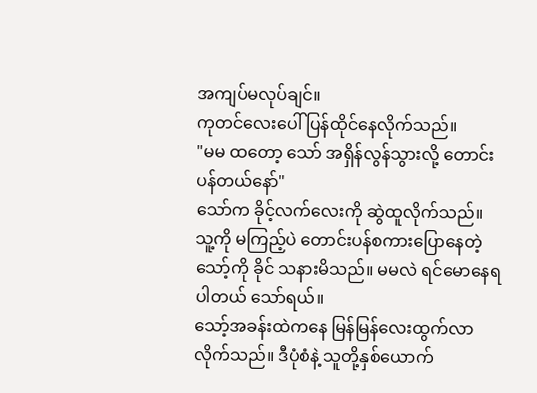အကျပ်မလုပ်ချင်။
ကုတင်လေးပေါ် ပြန်ထိုင်နေလိုက်သည်။
"မမ ထတော့ သော် အရှိန်လွန်သွားလို့ တောင်းပန်တယ်နော်"
သော်က ခိုင့်လက်လေးကို ဆွဲထူလိုက်သည်။
သူ့ကို မကြည့်ပဲ တောင်းပန်စကားပြောနေတဲ့ သော့်ကို ခိုင် သနားမိသည်။ မမလဲ ရင်မောနေရပါတယ် သော်ရယ်။
သော့်အခန်းထဲကနေ မြန်မြန်လေးထွက်လာလိုက်သည်။ ဒီပုံစံနဲ့ သူတို့နှစ်ယောက်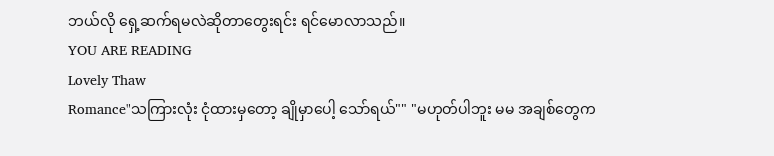ဘယ်လို ရှေ့ဆက်ရမလဲဆိုတာတွေးရင်း ရင်မောလာသည်။
YOU ARE READING
Lovely Thaw
Romance"သကြားလုံး ငုံထားမှတော့ ချိုမှာပေါ့ သော်ရယ်"" "မဟုတ်ပါဘူး မမ အချစ်တွေက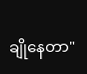ချိုနေတာ"